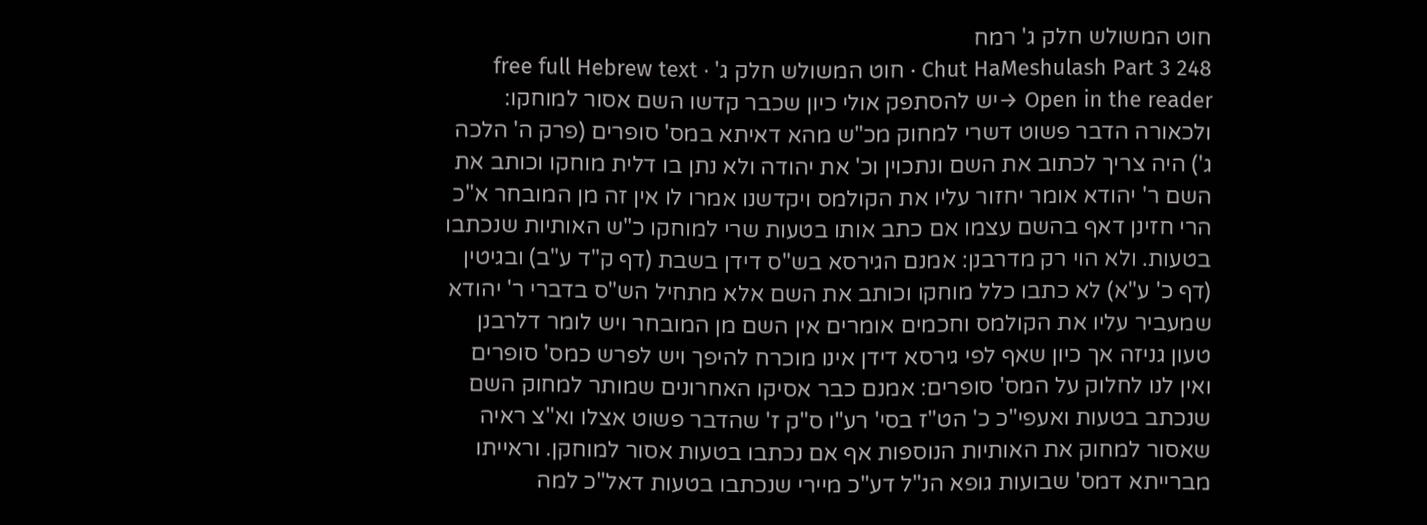חוט המשולש חלק ג' רמח
Chut HaMeshulash Part 3 248 · חוט המשולש חלק ג' · free full Hebrew text
Open in the reader →יש להסתפק אולי כיון שכבר קדשו השם אסור למוחקו: ולכאורה הדבר פשוט דשרי למחוק מכ"ש מהא דאיתא במס' סופרים (פרק ה' הלכה ג') היה צריך לכתוב את השם ונתכוין וכ' את יהודה ולא נתן בו דלית מוחקו וכותב את השם ר' יהודא אומר יחזור עליו את הקולמס ויקדשנו אמרו לו אין זה מן המובחר א"כ הרי חזינן דאף בהשם עצמו אם כתב אותו בטעות שרי למוחקו כ"ש האותיות שנכתבו בטעות. ולא הוי רק מדרבנן: אמנם הגירסא בש"ס דידן בשבת (דף ק"ד ע"ב) ובגיטין (דף כ' ע"א) לא כתבו כלל מוחקו וכותב את השם אלא מתחיל הש"ס בדברי ר' יהודא שמעביר עליו את הקולמס וחכמים אומרים אין השם מן המובחר ויש לומר דלרבנן טעון גניזה אך כיון שאף לפי גירסא דידן אינו מוכרח להיפך ויש לפרש כמס' סופרים ואין לנו לחלוק על המס' סופרים: אמנם כבר אסיקו האחרונים שמותר למחוק השם שנכתב בטעות ואעפי"כ כ' הט"ז בסי' רע"ו ס"ק ז' שהדבר פשוט אצלו וא"צ ראיה שאסור למחוק את האותיות הנוספות אף אם נכתבו בטעות אסור למוחקן. וראייתו מברייתא דמס' שבועות גופא הנ"ל דע"כ מיירי שנכתבו בטעות דאל"כ למה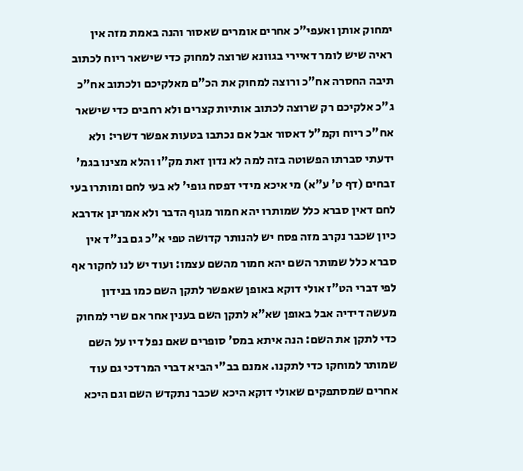ימחוק אותן ואעפי"כ אחרים אומרים שאסור והנה באמת מזה אין ראיה שיש לומר דאיירי בגוונא שרוצה למחוק כדי שישאר ריוח לכתוב תיבה החסרה אח"כ ורוצה למחוק את הכ"ם מאלקיכם ולכתוב אח"כ ג"כ אלקיכם רק שרוצה לכתוב אותיות קצרים ולא רחבים כדי שישאר אח"כ ריוח וקמ"ל דאסור אבל אם נכתבו בטעות אפשר דשרי: ולא ידעתי סברתו הפשוטה בזה למה לא נדון זאת מק"ו והלא מצינו בגמ' זבחים (דף ט' ע"א) מי איכא מידי דפסח גופי' לא בעי לחם ומותרו בעי לחם דאין סברא כלל שמותרו יהא חמור מגוף הדבר ולא אמרינן אדרבא כיון שכבר נקרב מזה פסח יש להנותר קדושה טפי א"כ גם בנ"ד אין סברא כלל שמותר השם יהא חמור מהשם עצמו: ועוד יש לנו לחקור אף לפי דברי הט"ז אולי דוקא באופן שאפשר לתקן השם כמו בנידון מעשה דידיה אבל באופן שא"א לתקן השם בענין אחר אם שרי למחוק כדי לתקן את השם: הנה איתא במס' סופרים שאם נפל דיו על השם שמותר למוחקו כדי לתקנו. אמנם בב"י הביא דברי המרדכי גם עוד אחרים שמסתפקים שאולי דוקא היכא שכבר נתקדש השם וגם היכא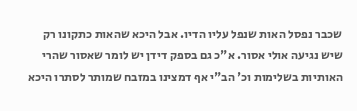שכבר נפסל האות שנפל עליו הדיו. אבל היכא שהאות כתקונו רק שיש נגיעה אולי אסור. א"כ גם בספק דידן יש לומר שאסור שהרי האותיות בשלימות וכ' הב"י אף דמצינו במזבח שמותר לסתרו היכא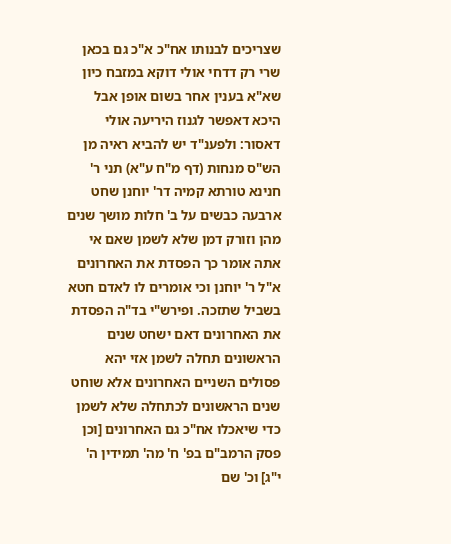שצריכים לבנותו אח"כ א"כ גם בכאן שרי רק דדחי אולי דוקא במזבח כיון שא"א בענין אחר בשום אופן אבל היכא דאפשר לגנוז היריעה אולי דאסור: ולפענ"ד יש להביא ראיה מן הש"ס מנחות (דף מ"ח ע"א) תני ר' חנינא טורתא קמיה דר' יוחנן שחט ארבעה כבשים על ב' חלות מושך שנים מהן וזורק דמן שלא לשמן שאם אי אתה אומר כך הפסדת את האחרונים א"ל ר' יוחנן וכי אומרים לו לאדם חטא בשביל שתזכה. ופירש"י בד"ה הפסדת את האחרונים דאם ישחט שנים הראשונים תחלה לשמן אזי יהא פסולים השניים האחרונים אלא שוחט שנים הראשונים לכתחלה שלא לשמן כדי שיאכלו אח"כ גם האחרונים [וכן פסק הרמב"ם בפ' ח' מה' תמידין ה' י"ג] וכ' שם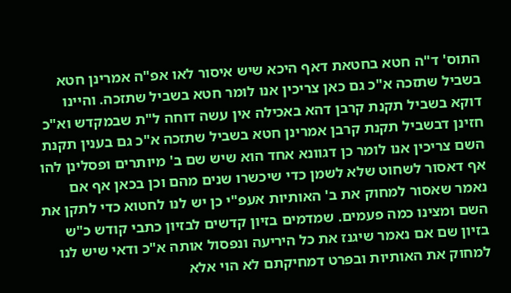התוס' ד"ה חטא בחטאת דאף היכא שיש איסור לאו אפ"ה אמרינן חטא בשביל שתזכה א"כ גם כאן צריכין אנו לומר חטא בשביל שתזכה. והיינו דוקא בשביל תקנת קרבן דהא באכילה אין עשה דוחה ל"ת שבמקדש וא"כ חזינן דבשביל תקנת קרבן אמרינן חטא בשביל שתזכה א"כ גם בענין תקנת השם צריכין אנו לומר כן דגוונא אחד הוא שיש שם ב' מיותרים ופסלינן להו אף דאסור לשחוט שלא לשמן כדי שיכשרו שנים מהם וכן בכאן אף אם נאמר שאסור למחוק את ב' האותיות אעפ"י כן יש לנו לחטוא כדי לתקן את השם ומצינו כמה פעמים. שמדמים בזיון קדשים לבזיון כתבי קודש כ"ש בזיון שם אם נאמר שיגנז את כל היריעה ונפסול אותה א"כ ודאי שיש לנו למחוק את האותיות ובפרט דמחיקתם לא הוי אלא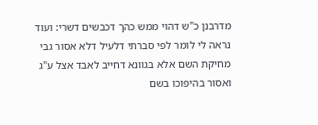מדרבנן כ"ש דהוי ממש כהך דכבשים דשרי: ועוד נראה לי לומר לפי סברתי דלעיל דלא אסור גבי מחיקת השם אלא בגוונא דחייב לאבד אצל ע"ג ואסור בהיפוכו בשם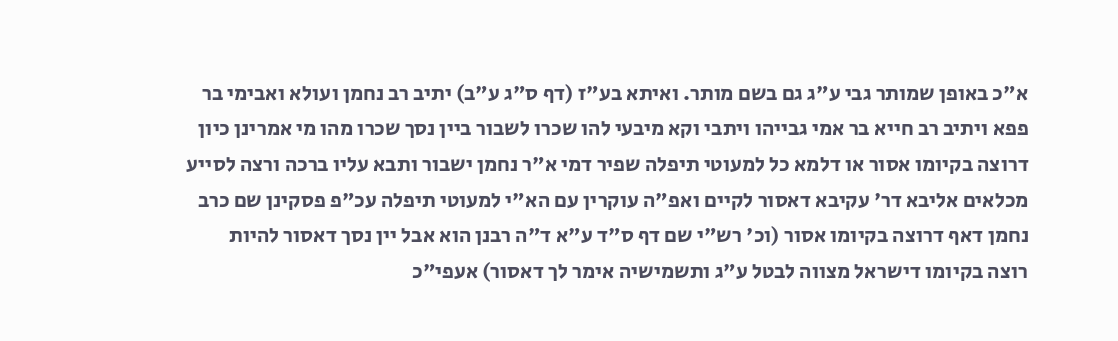א"כ באופן שמותר גבי ע"ג גם בשם מותר. ואיתא בע"ז (דף ס"ג ע"ב) יתיב רב נחמן ועולא ואבימי בר פפא ויתיב רב חייא בר אמי גבייהו ויתבי וקא מיבעי להו שכרו לשבור ביין נסך שכרו מהו מי אמרינן כיון דרוצה בקיומו אסור או דלמא כל למעוטי תיפלה שפיר דמי א"ר נחמן ישבור ותבא עליו ברכה ורצה לסייע מכלאים אליבא דר' עקיבא דאסור לקיים ואפ"ה עוקרין עם הא"י למעוטי תיפלה עכ"פ פסקינן שם כרב נחמן דאף דרוצה בקיומו אסור (וכ' רש"י שם דף ס"ד ע"א ד"ה רבנן הוא אבל יין נסך דאסור להיות רוצה בקיומו דישראל מצווה לבטל ע"ג ותשמישיה אימר לך דאסור) אעפי"כ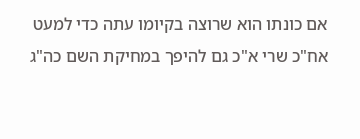אם כונתו הוא שרוצה בקיומו עתה כדי למעט אח"כ שרי א"כ גם להיפך במחיקת השם כה"ג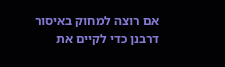אם רוצה למחוק באיסור דרבנן כדי לקיים את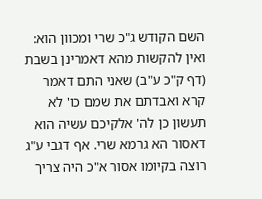השם הקודש ג"כ שרי ומכוון הוא: ואין להקשות מהא דאמרינן בשבת (דף ק"כ ע"ב) שאני התם דאמר קרא ואבדתם את שמם כו' לא תעשון כן לה' אלקיכם עשיה הוא דאסור הא גרמא שרי. אף דגבי ע"ג רוצה בקיומו אסור א"כ היה צריך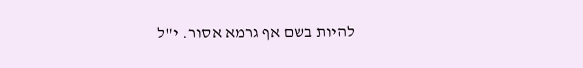להיות בשם אף גרמא אסור. י"ל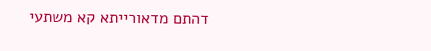דהתם מדאורייתא קא משתעי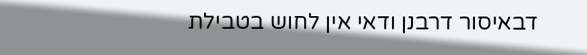דבאיסור דרבנן ודאי אין לחוש בטבילת